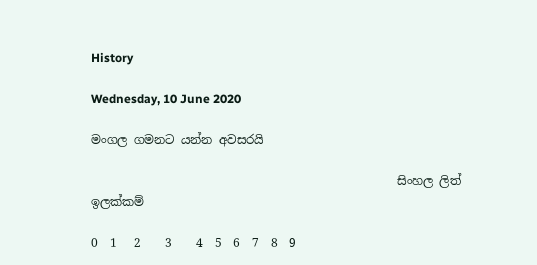History

Wednesday, 10 June 2020

මංගල ගමනට යන්න අවසරයි

                                                   සිංහල ලිත් ඉලක්කම්

0  1   2    3    4  5  6  7  8  9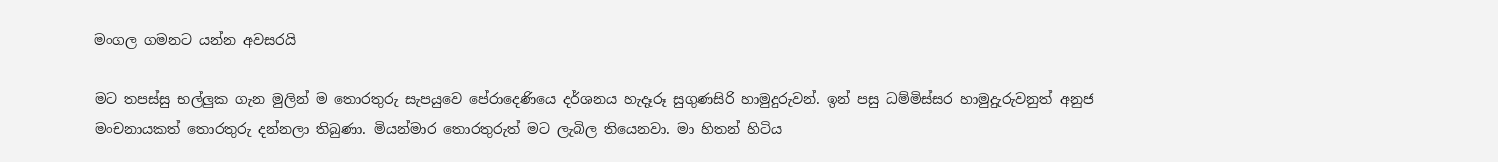මංගල ගමනට යන්න අවසරයි

මට තපස්සු භල්ලුක ගැන මුලින් ම තොරතුරු සැපයුවෙ පේරාදෙණියෙ දර්ශනය හැදෑරූ සුගුණසිරි හාමුදුරුවන්. ඉන් පසු ධම්මිස්සර හාමුදුැරුවනුත් අනුජ මංචනායකත් තොරතුරු දන්නලා තිබුණා. මියන්මාර තොරතුරුත් මට ලැබිල තියෙනවා. මා හිතන් හිටිය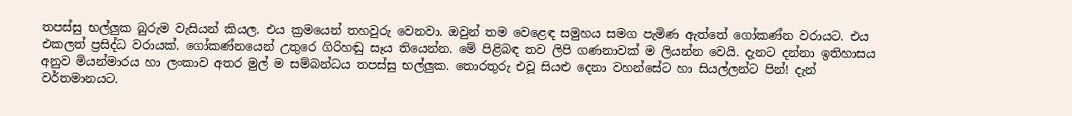තපස්සු භල්ලුක බුරුම වැසියන් කියල. එය ක්‍රමයෙන් තහවුරු වෙනවා. ඔවුන් තම වෙළෙඳ සමුහය සමග පැමිණ ඇත්තේ ගෝකණ්න වරායට. එය එකලත් ප්‍රසිද්ධ වරායක්. ගෝකණ්නයෙන් උතුරෙ ගිරිහඬු සෑය තියෙන්න. මේ පිළිබඳ තව ලිපි ගණනාවක් ම ලියන්න වෙයි. දැනට දන්නා ඉතිහාසය අනුව මියන්මාරය හා ලංකාව අතර මුල් ම සම්බන්ධය තපස්සු භල්ලුක. තොරතුරු එවූ සියළු දෙනා වහන්සේට හා සියල්ලන්ට පින්! දැන් වර්තමානයට.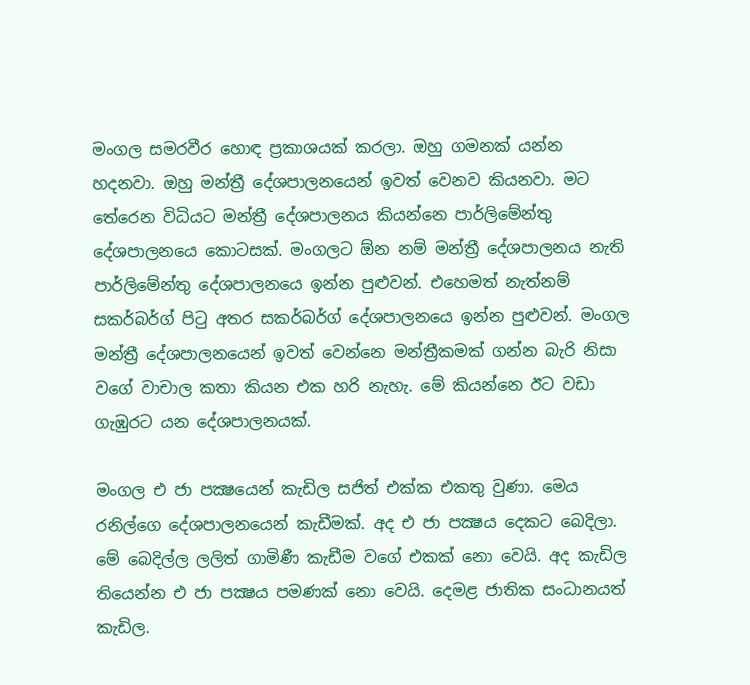මංගල සමරවීර හොඳ ප්‍රකාශයක් කරලා. ඔහු ගමනක් යන්න හදනවා. ඔහු මන්ත්‍රී දේශපාලනයෙන් ඉවත් වෙනව කියනවා. මට තේරෙන විධියට මන්ත්‍රී දේශපාලනය කියන්නෙ පාර්ලිමේන්තු දේශපාලනයෙ කොටසක්. මංගලට ඕන නම් මන්ත්‍රී දේශපාලනය නැති පාර්ලිමේන්තු දේශපාලනයෙ ඉන්න පුළුවන්. එහෙමත් නැත්නම් සකර්බර්ග් පිටු අතර සකර්බර්ග් දේශපාලනයෙ ඉන්න පුළුවන්. මංගල මන්ත්‍රී දේශපාලනයෙන් ඉවත් වෙන්නෙ මන්ත්‍රීකමක් ගන්න බැරි නිසා වගේ වාචාල කතා කියන එක හරි නැහැ. මේ කියන්නෙ ඊට වඩා ගැඹුරට යන දේශපාලනයක්.

මංගල එ ජා පක්‍ෂයෙන් කැඩිල සජිත් එක්ක එකතු වුණා. මෙය රනිල්ගෙ දේශපාලනයෙන් කැඩීමක්. අද එ ජා පක්‍ෂය දෙකට බෙදිලා. මේ බෙදිල්ල ලලිත් ගාමිණී කැඩීම වගේ එකක් නො වෙයි. අද කැඩිල තියෙන්න එ ජා පක්‍ෂය පමණක් නො වෙයි. දෙමළ ජාතික සංධානයත් කැඩිල.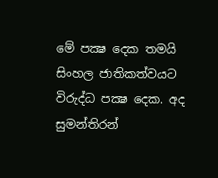මේ පක්‍ෂ දෙක තමයි සිංහල ජාතිකත්වයට විරුද්ධ පක්‍ෂ දෙක. අද සුමන්තිරන්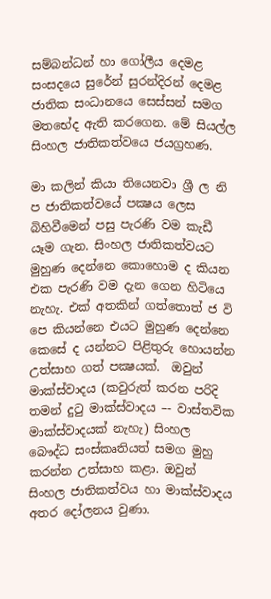සම්බන්ධන් හා ගෝලීය දෙමළ සංසදයෙ සුරේන් සුරන්දිරන් දෙමළ ජාතික සංධානයෙ සෙස්සන් සමග මතභේද ඇති කරගෙන. මේ සියල්ල සිංහල ජාතිකත්වයෙ ජයග්‍රහණ.

මා කලින් කියා තියෙනවා ශ්‍රී ල නි ප ජාතිකත්වයේ පක්‍ෂය ලෙස බිහිවීමෙන් පසු පැරණි වම කැඩී යෑම ගැන. සිංහල ජාතිකත්වයට මුහුණ දෙන්නෙ කොහොම ද කියන එක පැරණි වම දැන ගෙන හිටියෙ නැහැ. එක් අතකින් ගත්තොත් ජ වි පෙ කියන්නෙ එයට මුහුණ දෙන්නෙ කෙසේ ද යන්නට පිළිතුරු හොයන්න උත්සාහ ගත් පක්‍ෂයක්.  ඔවුන් මාක්ස්වාදය (කවුරුත් කරන පරිදි තමන් දුටු මාක්ස්වාදය –- වාස්තවික මාක්ස්වාදයක් නැහැ) සිංහල බෞද්ධ සංස්කෘතියත් සමග මුහු කරන්න උත්සාහ කළා. ඔවුන් සිංහල ජාතිකත්වය හා මාක්ස්වාදය අතර දෝලනය වුණා.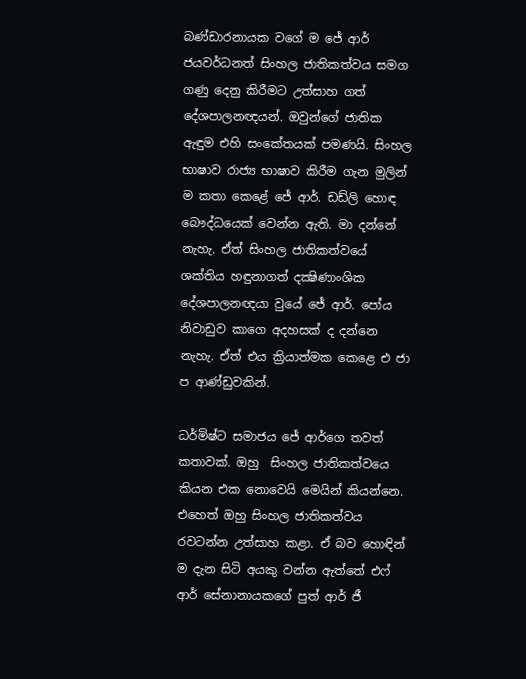බණ්ඩාරනායක වගේ ම ජේ ආර් ජයවර්ධනත් සිංහල ජාතිකත්වය සමග ගණු දෙනු කිරීමට උත්සාහ ගත් දේශපාලනඥයන්. ඔවුන්ගේ ජාතික ඇඳුම එහි සංකේතයක් පමණයි. සිංහල භාෂාව රාජ්‍ය භාෂාව කිරීම ගැන මුලින් ම කතා කෙළේ ජේ ආර්. ඩඩ්ලි හොඳ බෞද්ධයෙක් වෙන්න ඇති. මා දන්නේ නැහැ. ඒත් සිංහල ජාතිකත්වයේ ශක්තිය හඳුනාගත් දක්‍ෂිණාංශික දේශපාලනඥයා වුයේ ජේ ආර්. පෝය නිවාඩුව කාගෙ අදහසක් ද දන්නෙ නැහැ. ඒත් එය ක්‍රියාත්මක කෙළෙ එ ජා ප ආණ්ඩුවකින්.

ධර්මිෂ්ට සමාජය ජේ ආර්ගෙ තවත් කතාවක්. ඔහු  සිංහල ජාතිකත්වයෙ කියන එක නොවෙයි මෙයින් කියන්නෙ. එහෙත් ඔහු සිංහල ජාතිකත්වය රවටන්න උත්සාහ කළා. ඒ බව හොඳින් ම දැන සිටි අයකු වන්න ඇත්තේ එෆ් ආර් සේනානායකගේ පුත් ආර් ජී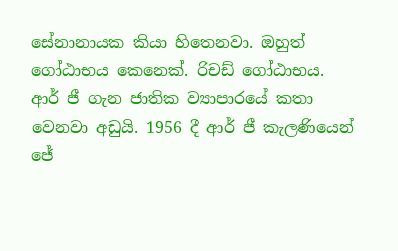සේනානායක කියා හිතෙනවා. ඔහුත් ගෝඨාභය කෙනෙක්. රිචඩ් ගෝඨාභය. ආර් ජී ගැන ජාතික ව්‍යාපාරයේ කතා වෙනවා අඩුයි. 1956 දී ආර් ජී කැලණියෙන් ජේ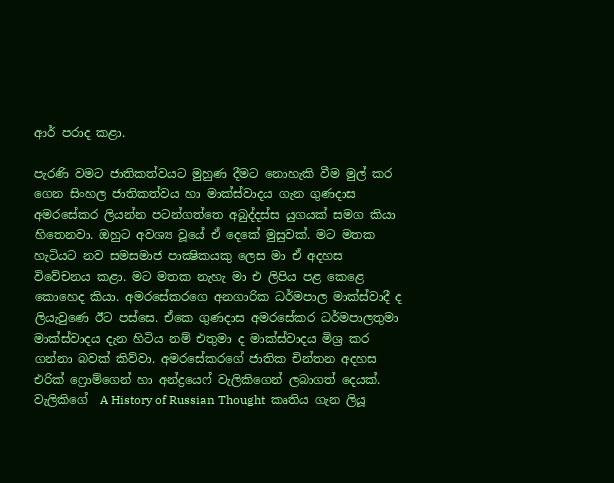ආර් පරාද කළා.

පැරණි වමට ජාතිකත්වයට මුහුණ දීමට නොහැකි වීම මුල් කර ගෙන සිංහල ජාතිකත්වය හා මාක්ස්වාදය ගැන ගුණදාස අමරසේකර ලියන්න පටන්ගත්තෙ අබුද්දස්ස යුගයක් සමග කියා හිතෙනවා. ඔහුට අවශ්‍ය වූයේ ඒ දෙකේ මුසුවක්. මට මතක හැටියට නව සමසමාජ පාක්‍ෂිකයකු ලෙස මා ඒ අදහස විවේචනය කළා. මට මතක නැහැ මා එ ලිපිය පළ කෙළෙ කොහෙද කියා. අමරසේකරගෙ අනගාරික ධර්මපාල මාක්ස්වාදී ද ලියැවුණෙ ඊට පස්සෙ. ඒකෙ ගුණදාස අමරසේකර ධර්මපාලතුමා මාක්ස්වාදය දැන හිටිය නම් එතුමා ද මාක්ස්වාදය මිශ්‍ර කර ගන්නා බවක් කිව්වා. අමරසේකරගේ ජාතික චින්තන අදහස එරික් ෆ්‍රොම්ගෙන් හා අන්ද්‍රයෙෆ් වැලිකිගෙන් ලබාගත් දෙයක්. වැලිකිගේ  A History of Russian Thought  කෘතිය ගැන ලියූ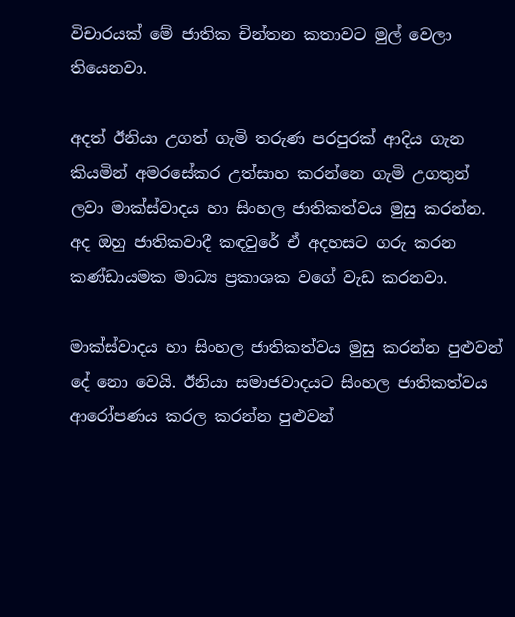විචාරයක් මේ ජාතික චින්තන කතාවට මුල් වෙලා තියෙනවා.

අදත් ඊනියා උගත් ගැමි තරුණ පරපුරක් ආදිය ගැන කියමින් අමරසේකර උත්සාහ කරන්නෙ ගැමි උගතුන් ලවා මාක්ස්වාදය හා සිංහල ජාතිකත්වය මුසු කරන්න. අද ඔහු ජාතිකවාදී කඳවුරේ ඒ අදහසට ගරු කරන කණ්ඩායමක මාධ්‍ය ප්‍රකාශක වගේ වැඩ කරනවා.

මාක්ස්වාදය හා සිංහල ජාතිකත්වය මුසු කරන්න පුළුවන් දේ නො වෙයි. ඊනියා සමාජවාදයට සිංහල ජාතිකත්වය ආරෝපණය කරල කරන්න පුළුවන්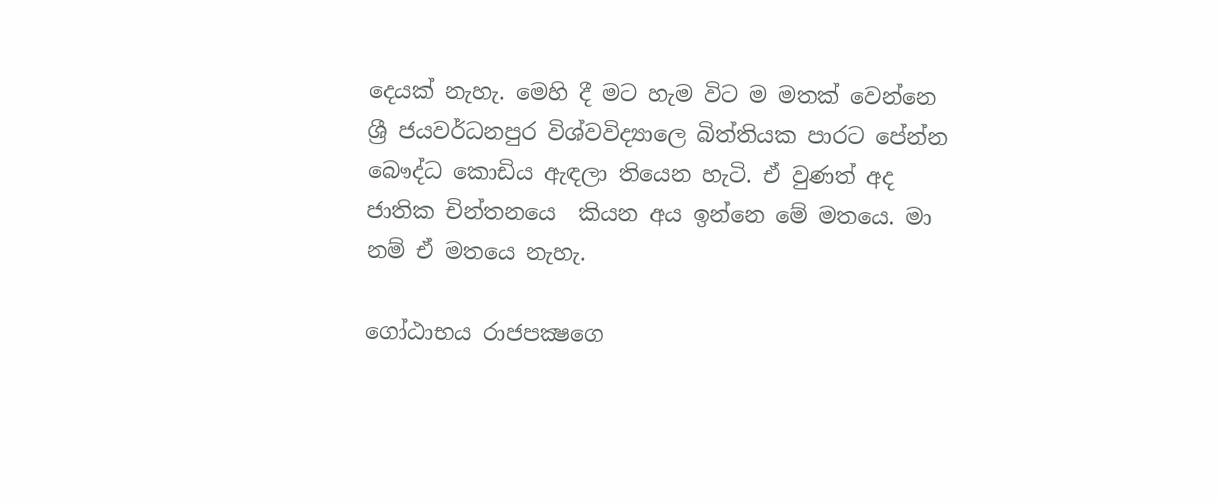දෙයක් නැහැ. මෙහි දී මට හැම විට ම මතක් වෙන්නෙ ශ්‍රී ජයවර්ධනපුර විශ්වවිද්‍යාලෙ බිත්තියක පාරට පේන්න බෞද්ධ කොඩිය ඇඳලා තියෙන හැටි. ඒ වුණත් අද ජාතික චින්තනයෙ  කියන අය ඉන්නෙ මේ මතයෙ. මා නම් ඒ මතයෙ නැහැ.

ගෝඨාභය රාජපක්‍ෂගෙ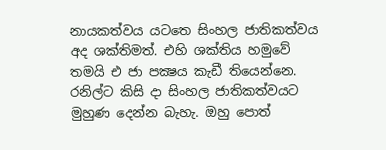නායකත්වය යටතෙ සිංහල ජාතිකත්වය අද ශක්තිමත්. එහි ශක්තිය හමුවේ තමයි එ ජා පක්‍ෂය කැඩී තියෙන්නෙ. රනිල්ට කිසි දා සිංහල ජාතිකත්වයට මුහුණ දෙන්න බැහැ. ඔහු පොත්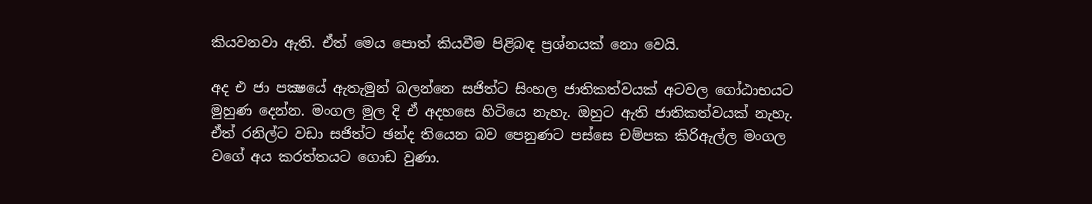කියවනවා ඇති. ඒත් මෙය පොත් කියවීම පිළිබඳ ප්‍රශ්නයක් නො වෙයි.

අද එ ජා පක්‍ෂයේ ඇතැමුන් බලන්නෙ සජිත්ට සිංහල ජාතිකත්වයක් අටවල ගෝඨාභයට මුහුණ දෙන්න. මංගල මුල දි ඒ අදහසෙ හිටියෙ නැහැ. ඔහුට ඇති ජාතිකත්වයක් නැහැ. ඒත් රනිල්ට වඩා සජිත්ට ඡන්ද තියෙන බව පෙනුණට පස්සෙ චම්පක කිරිඇල්ල මංගල වගේ අය කරත්තයට ගොඩ වුණා.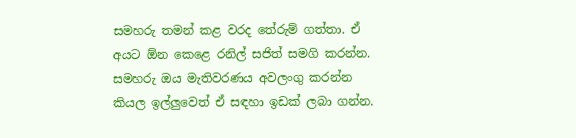සමහරු තමන් කළ වරද තේරුම් ගත්තා. ඒ අයට ඕන කෙළෙ රනිල් සජිත් සමගි කරන්න. සමහරු ඔය මැතිවරණය අවලංගු කරන්න කියල ඉල්ලුවෙත් ඒ සඳහා ඉඩක් ලබා ගන්න.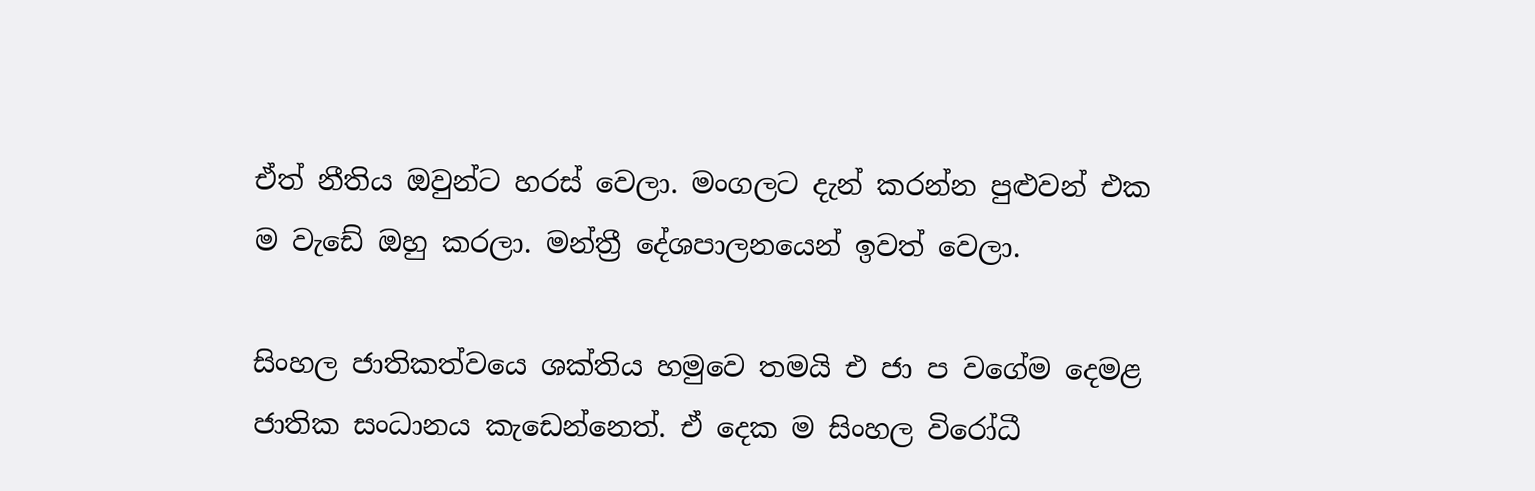ඒත් නීතිය ඔවුන්ට හරස් වෙලා. මංගලට දැන් කරන්න පුළුවන් එක ම වැඩේ ඔහු කරලා. මන්ත්‍රී දේශපාලනයෙන් ඉවත් වෙලා.

සිංහල ජාතිකත්වයෙ ශක්තිය හමුවෙ තමයි එ ජා ප වගේම දෙමළ ජාතික සංධානය කැඩෙන්නෙත්. ඒ දෙක ම සිංහල විරෝධී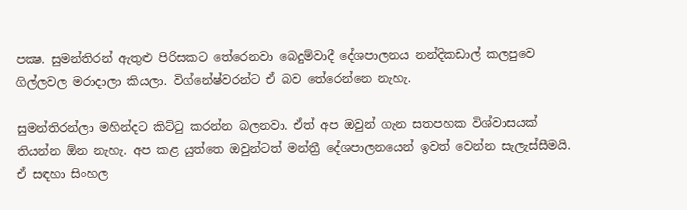පක්‍ෂ. සුමන්තිරන් ඇතුළු පිරිසකට තේරෙනවා බෙදුම්වාදී දේශපාලනය නන්දිකඩාල් කලපුවෙ ගිල්ලවල මරාදාලා කියලා. විග්නේෂ්වරන්ට ඒ බව තේරෙන්නෙ නැහැ.

සුමන්තිරන්ලා මහින්දට කිට්ටු කරන්න බලනවා. ඒත් අප ඔවුන් ගැන සතපහක විශ්වාසයක් තියන්න ඕන නැහැ. අප කළ යුත්තෙ ඔවුන්ටත් මන්ත්‍රී දේශපාලනයෙන් ඉවත් වෙන්න සැලැස්සීමයි. ඒ සඳහා සිංහල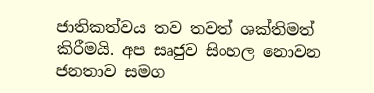ජාතිකත්වය තව තවත් ශක්තිමත් කිරීමයි. අප සෘජුව සිංහල නොවන ජනතාව සමග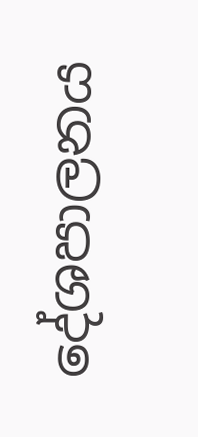දේශපාලනය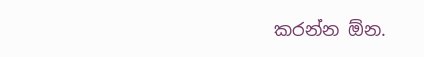කරන්න ඕන.